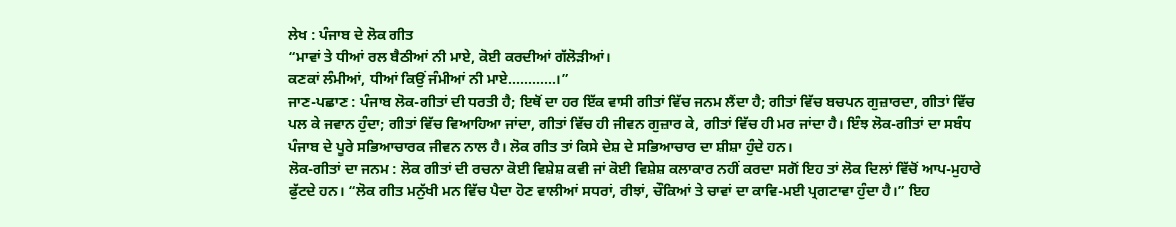ਲੇਖ : ਪੰਜਾਬ ਦੇ ਲੋਕ ਗੀਤ
“ਮਾਵਾਂ ਤੇ ਧੀਆਂ ਰਲ ਬੈਠੀਆਂ ਨੀ ਮਾਏ, ਕੋਈ ਕਰਦੀਆਂ ਗੱਲੋੜੀਆਂ।
ਕਣਕਾਂ ਲੰਮੀਆਂ, ਧੀਆਂ ਕਿਉਂ ਜੰਮੀਆਂ ਨੀ ਮਾਏ…………।”
ਜਾਣ-ਪਛਾਣ : ਪੰਜਾਬ ਲੋਕ-ਗੀਤਾਂ ਦੀ ਧਰਤੀ ਹੈ; ਇਥੋਂ ਦਾ ਹਰ ਇੱਕ ਵਾਸੀ ਗੀਤਾਂ ਵਿੱਚ ਜਨਮ ਲੈਂਦਾ ਹੈ; ਗੀਤਾਂ ਵਿੱਚ ਬਚਪਨ ਗੁਜ਼ਾਰਦਾ, ਗੀਤਾਂ ਵਿੱਚ ਪਲ ਕੇ ਜਵਾਨ ਹੁੰਦਾ; ਗੀਤਾਂ ਵਿੱਚ ਵਿਆਹਿਆ ਜਾਂਦਾ, ਗੀਤਾਂ ਵਿੱਚ ਹੀ ਜੀਵਨ ਗੁਜ਼ਾਰ ਕੇ, ਗੀਤਾਂ ਵਿੱਚ ਹੀ ਮਰ ਜਾਂਦਾ ਹੈ। ਇੰਝ ਲੋਕ-ਗੀਤਾਂ ਦਾ ਸਬੰਧ ਪੰਜਾਬ ਦੇ ਪੂਰੇ ਸਭਿਆਚਾਰਕ ਜੀਵਨ ਨਾਲ ਹੈ। ਲੋਕ ਗੀਤ ਤਾਂ ਕਿਸੇ ਦੇਸ਼ ਦੇ ਸਭਿਆਚਾਰ ਦਾ ਸ਼ੀਸ਼ਾ ਹੁੰਦੇ ਹਨ।
ਲੋਕ-ਗੀਤਾਂ ਦਾ ਜਨਮ : ਲੋਕ ਗੀਤਾਂ ਦੀ ਰਚਨਾ ਕੋਈ ਵਿਸ਼ੇਸ਼ ਕਵੀ ਜਾਂ ਕੋਈ ਵਿਸ਼ੇਸ਼ ਕਲਾਕਾਰ ਨਹੀਂ ਕਰਦਾ ਸਗੋਂ ਇਹ ਤਾਂ ਲੋਕ ਦਿਲਾਂ ਵਿੱਚੋਂ ਆਪ-ਮੁਹਾਰੇ ਫੁੱਟਦੇ ਹਨ। “ਲੋਕ ਗੀਤ ਮਨੁੱਖੀ ਮਨ ਵਿੱਚ ਪੈਦਾ ਹੋਣ ਵਾਲੀਆਂ ਸਧਰਾਂ, ਰੀਝਾਂ, ਚੌਕਿਆਂ ਤੇ ਚਾਵਾਂ ਦਾ ਕਾਵਿ-ਮਈ ਪ੍ਰਗਟਾਵਾ ਹੁੰਦਾ ਹੈ।” ਇਹ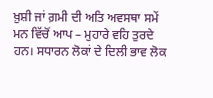ਖ਼ੁਸ਼ੀ ਜਾਂ ਗ਼ਮੀ ਦੀ ਅਤਿ ਅਵਸਥਾ ਸਮੇਂ ਮਨ ਵਿੱਚੋਂ ਆਪ – ਮੁਹਾਰੇ ਵਹਿ ਤੁਰਦੇ ਹਨ। ਸਧਾਰਨ ਲੋਕਾਂ ਦੇ ਦਿਲੀ ਭਾਵ ਲੋਕ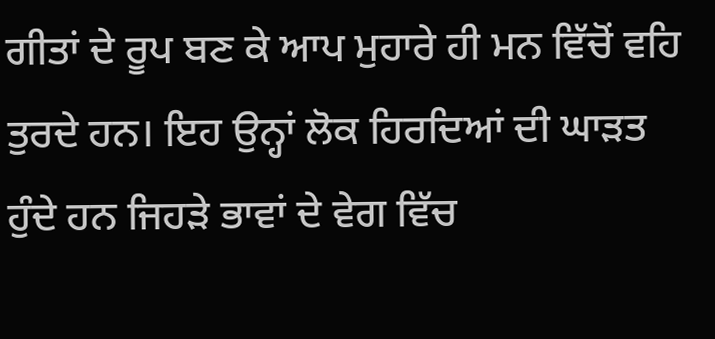ਗੀਤਾਂ ਦੇ ਰੂਪ ਬਣ ਕੇ ਆਪ ਮੁਹਾਰੇ ਹੀ ਮਨ ਵਿੱਚੋਂ ਵਹਿ ਤੁਰਦੇ ਹਨ। ਇਹ ਉਨ੍ਹਾਂ ਲੋਕ ਹਿਰਦਿਆਂ ਦੀ ਘਾੜਤ ਹੁੰਦੇ ਹਨ ਜਿਹੜੇ ਭਾਵਾਂ ਦੇ ਵੇਗ ਵਿੱਚ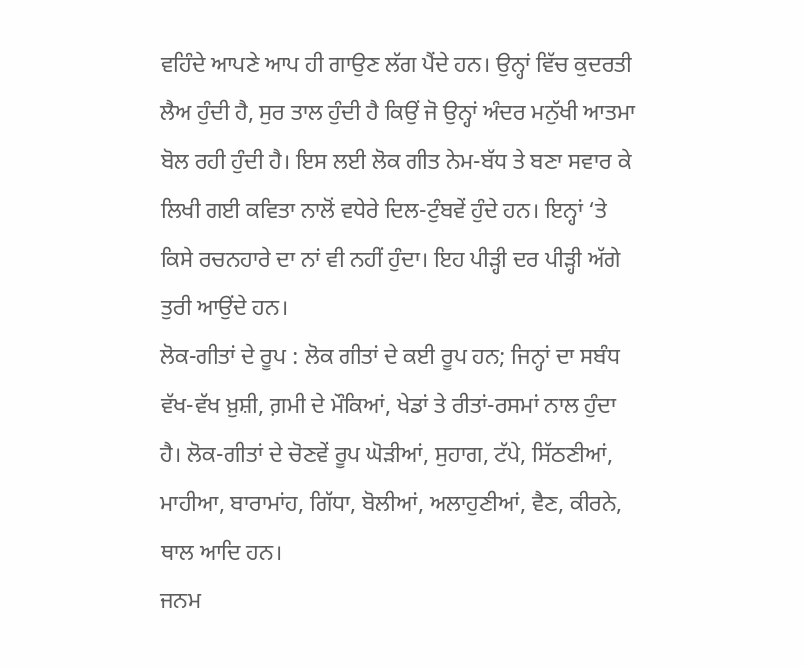ਵਹਿੰਦੇ ਆਪਣੇ ਆਪ ਹੀ ਗਾਉਣ ਲੱਗ ਪੈਂਦੇ ਹਨ। ਉਨ੍ਹਾਂ ਵਿੱਚ ਕੁਦਰਤੀ ਲੈਅ ਹੁੰਦੀ ਹੈ, ਸੁਰ ਤਾਲ ਹੁੰਦੀ ਹੈ ਕਿਉਂ ਜੋ ਉਨ੍ਹਾਂ ਅੰਦਰ ਮਨੁੱਖੀ ਆਤਮਾ ਬੋਲ ਰਹੀ ਹੁੰਦੀ ਹੈ। ਇਸ ਲਈ ਲੋਕ ਗੀਤ ਨੇਮ-ਬੱਧ ਤੇ ਬਣਾ ਸਵਾਰ ਕੇ ਲਿਖੀ ਗਈ ਕਵਿਤਾ ਨਾਲੋਂ ਵਧੇਰੇ ਦਿਲ-ਟੁੰਬਵੇਂ ਹੁੰਦੇ ਹਨ। ਇਨ੍ਹਾਂ ‘ਤੇ ਕਿਸੇ ਰਚਨਹਾਰੇ ਦਾ ਨਾਂ ਵੀ ਨਹੀਂ ਹੁੰਦਾ। ਇਹ ਪੀੜ੍ਹੀ ਦਰ ਪੀੜ੍ਹੀ ਅੱਗੇ ਤੁਰੀ ਆਉਂਦੇ ਹਨ।
ਲੋਕ-ਗੀਤਾਂ ਦੇ ਰੂਪ : ਲੋਕ ਗੀਤਾਂ ਦੇ ਕਈ ਰੂਪ ਹਨ; ਜਿਨ੍ਹਾਂ ਦਾ ਸਬੰਧ ਵੱਖ-ਵੱਖ ਖ਼ੁਸ਼ੀ, ਗ਼ਮੀ ਦੇ ਮੌਕਿਆਂ, ਖੇਡਾਂ ਤੇ ਰੀਤਾਂ-ਰਸਮਾਂ ਨਾਲ ਹੁੰਦਾ ਹੈ। ਲੋਕ-ਗੀਤਾਂ ਦੇ ਚੋਣਵੇਂ ਰੂਪ ਘੋੜੀਆਂ, ਸੁਹਾਗ, ਟੱਪੇ, ਸਿੱਠਣੀਆਂ, ਮਾਹੀਆ, ਬਾਰਾਮਾਂਹ, ਗਿੱਧਾ, ਬੋਲੀਆਂ, ਅਲਾਹੁਣੀਆਂ, ਵੈਣ, ਕੀਰਨੇ, ਥਾਲ ਆਦਿ ਹਨ।
ਜਨਮ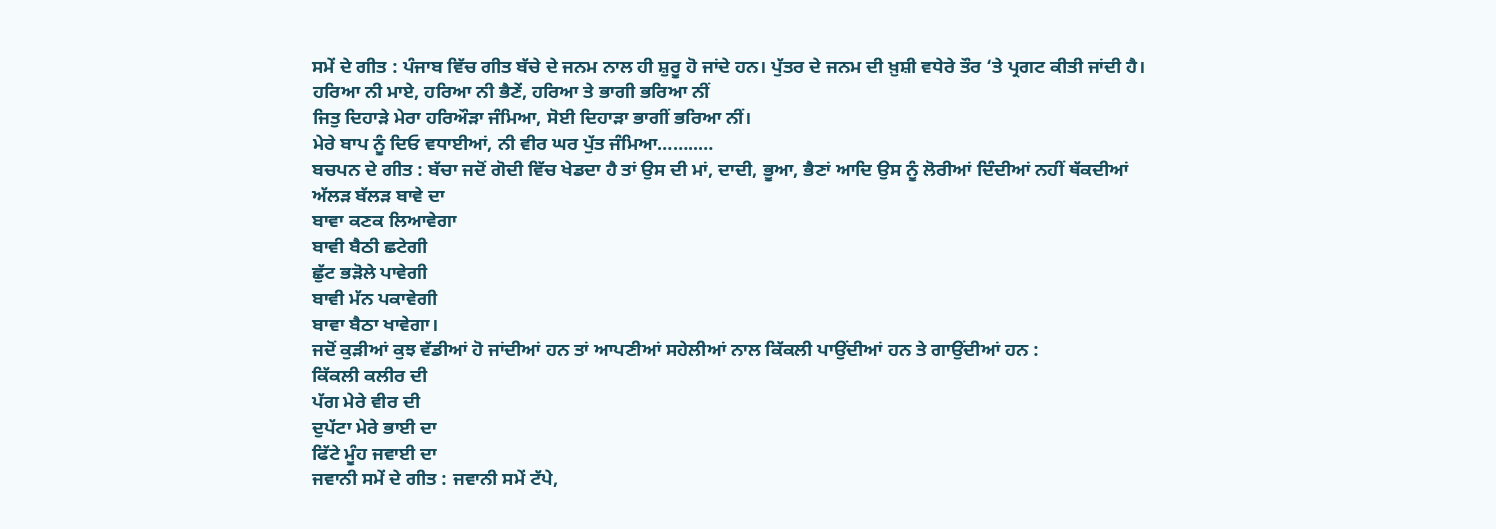ਸਮੇਂ ਦੇ ਗੀਤ : ਪੰਜਾਬ ਵਿੱਚ ਗੀਤ ਬੱਚੇ ਦੇ ਜਨਮ ਨਾਲ ਹੀ ਸ਼ੁਰੂ ਹੋ ਜਾਂਦੇ ਹਨ। ਪੁੱਤਰ ਦੇ ਜਨਮ ਦੀ ਖ਼ੁਸ਼ੀ ਵਧੇਰੇ ਤੌਰ ‘ਤੇ ਪ੍ਰਗਟ ਕੀਤੀ ਜਾਂਦੀ ਹੈ।
ਹਰਿਆ ਨੀ ਮਾਏ, ਹਰਿਆ ਨੀ ਭੈਣੇਂ, ਹਰਿਆ ਤੇ ਭਾਗੀ ਭਰਿਆ ਨੀਂ
ਜਿਤੁ ਦਿਹਾੜੇ ਮੇਰਾ ਹਰਿਔੜਾ ਜੰਮਿਆ, ਸੋਈ ਦਿਹਾੜਾ ਭਾਗੀਂ ਭਰਿਆ ਨੀਂ।
ਮੇਰੇ ਬਾਪ ਨੂੰ ਦਿਓ ਵਧਾਈਆਂ, ਨੀ ਵੀਰ ਘਰ ਪੁੱਤ ਜੰਮਿਆ……..…
ਬਚਪਨ ਦੇ ਗੀਤ : ਬੱਚਾ ਜਦੋਂ ਗੋਦੀ ਵਿੱਚ ਖੇਡਦਾ ਹੈ ਤਾਂ ਉਸ ਦੀ ਮਾਂ, ਦਾਦੀ, ਭੂਆ, ਭੈਣਾਂ ਆਦਿ ਉਸ ਨੂੰ ਲੋਰੀਆਂ ਦਿੰਦੀਆਂ ਨਹੀਂ ਥੱਕਦੀਆਂ
ਅੱਲੜ ਬੱਲੜ ਬਾਵੇ ਦਾ
ਬਾਵਾ ਕਣਕ ਲਿਆਵੇਗਾ
ਬਾਵੀ ਬੈਠੀ ਛਟੇਗੀ
ਛੁੱਟ ਭੜੋਲੇ ਪਾਵੇਗੀ
ਬਾਵੀ ਮੱਨ ਪਕਾਵੇਗੀ
ਬਾਵਾ ਬੈਠਾ ਖਾਵੇਗਾ।
ਜਦੋਂ ਕੁੜੀਆਂ ਕੁਝ ਵੱਡੀਆਂ ਹੋ ਜਾਂਦੀਆਂ ਹਨ ਤਾਂ ਆਪਣੀਆਂ ਸਹੇਲੀਆਂ ਨਾਲ ਕਿੱਕਲੀ ਪਾਉਂਦੀਆਂ ਹਨ ਤੇ ਗਾਉਂਦੀਆਂ ਹਨ :
ਕਿੱਕਲੀ ਕਲੀਰ ਦੀ
ਪੱਗ ਮੇਰੇ ਵੀਰ ਦੀ
ਦੁਪੱਟਾ ਮੇਰੇ ਭਾਈ ਦਾ
ਫਿੱਟੇ ਮੂੰਹ ਜਵਾਈ ਦਾ
ਜਵਾਨੀ ਸਮੇਂ ਦੇ ਗੀਤ : ਜਵਾਨੀ ਸਮੇਂ ਟੱਪੇ,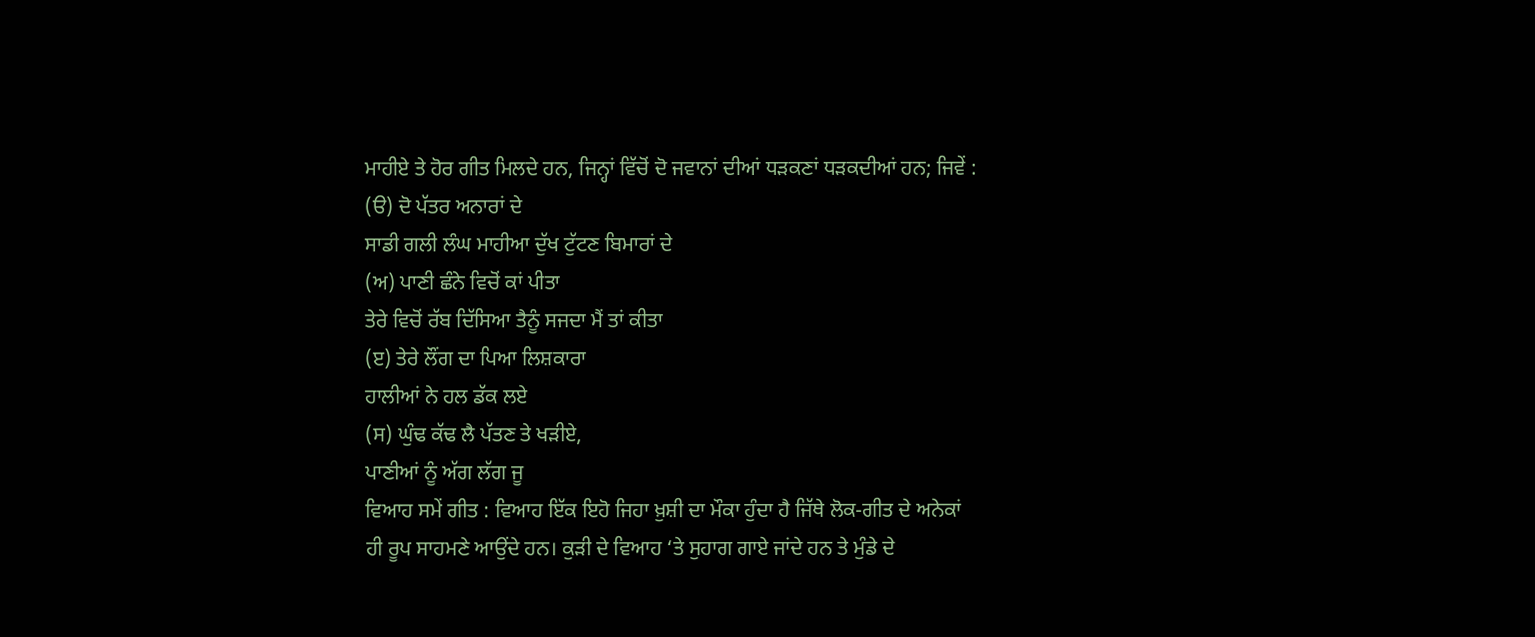ਮਾਹੀਏ ਤੇ ਹੋਰ ਗੀਤ ਮਿਲਦੇ ਹਨ, ਜਿਨ੍ਹਾਂ ਵਿੱਚੋਂ ਦੋ ਜਵਾਨਾਂ ਦੀਆਂ ਧੜਕਣਾਂ ਧੜਕਦੀਆਂ ਹਨ; ਜਿਵੇਂ :
(ੳ) ਦੋ ਪੱਤਰ ਅਨਾਰਾਂ ਦੇ
ਸਾਡੀ ਗਲੀ ਲੰਘ ਮਾਹੀਆ ਦੁੱਖ ਟੁੱਟਣ ਬਿਮਾਰਾਂ ਦੇ
(ਅ) ਪਾਣੀ ਛੰਨੇ ਵਿਚੋਂ ਕਾਂ ਪੀਤਾ
ਤੇਰੇ ਵਿਚੋਂ ਰੱਬ ਦਿੱਸਿਆ ਤੈਨੂੰ ਸਜਦਾ ਮੈਂ ਤਾਂ ਕੀਤਾ
(ੲ) ਤੇਰੇ ਲੌਂਗ ਦਾ ਪਿਆ ਲਿਸ਼ਕਾਰਾ
ਹਾਲੀਆਂ ਨੇ ਹਲ ਡੱਕ ਲਏ
(ਸ) ਘੁੰਢ ਕੱਢ ਲੈ ਪੱਤਣ ਤੇ ਖੜੀਏ,
ਪਾਣੀਆਂ ਨੂੰ ਅੱਗ ਲੱਗ ਜੂ
ਵਿਆਹ ਸਮੇਂ ਗੀਤ : ਵਿਆਹ ਇੱਕ ਇਹੋ ਜਿਹਾ ਖ਼ੁਸ਼ੀ ਦਾ ਮੌਕਾ ਹੁੰਦਾ ਹੈ ਜਿੱਥੇ ਲੋਕ-ਗੀਤ ਦੇ ਅਨੇਕਾਂ ਹੀ ਰੂਪ ਸਾਹਮਣੇ ਆਉਂਦੇ ਹਨ। ਕੁੜੀ ਦੇ ਵਿਆਹ ‘ਤੇ ਸੁਹਾਗ ਗਾਏ ਜਾਂਦੇ ਹਨ ਤੇ ਮੁੰਡੇ ਦੇ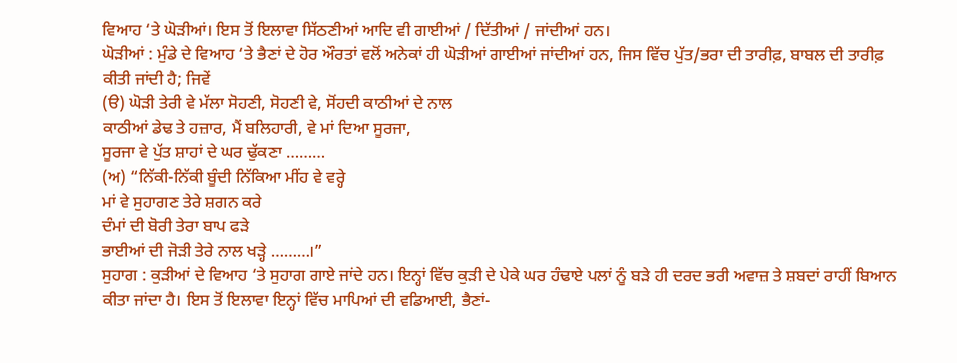ਵਿਆਹ ‘ਤੇ ਘੋੜੀਆਂ। ਇਸ ਤੋਂ ਇਲਾਵਾ ਸਿੱਠਣੀਆਂ ਆਦਿ ਵੀ ਗਾਈਆਂ / ਦਿੱਤੀਆਂ / ਜਾਂਦੀਆਂ ਹਨ।
ਘੋੜੀਆਂ : ਮੁੰਡੇ ਦੇ ਵਿਆਹ ‘ਤੇ ਭੈਣਾਂ ਦੇ ਹੋਰ ਔਰਤਾਂ ਵਲੋਂ ਅਨੇਕਾਂ ਹੀ ਘੋੜੀਆਂ ਗਾਈਆਂ ਜਾਂਦੀਆਂ ਹਨ, ਜਿਸ ਵਿੱਚ ਪੁੱਤ/ਭਰਾ ਦੀ ਤਾਰੀਫ਼, ਬਾਬਲ ਦੀ ਤਾਰੀਫ਼ ਕੀਤੀ ਜਾਂਦੀ ਹੈ; ਜਿਵੇਂ
(ੳ) ਘੋੜੀ ਤੇਰੀ ਵੇ ਮੱਲਾ ਸੋਹਣੀ, ਸੋਹਣੀ ਵੇ, ਸੋਂਹਦੀ ਕਾਠੀਆਂ ਦੇ ਨਾਲ
ਕਾਠੀਆਂ ਡੇਢ ਤੇ ਹਜ਼ਾਰ, ਮੈਂ ਬਲਿਹਾਰੀ, ਵੇ ਮਾਂ ਦਿਆ ਸੂਰਜਾ,
ਸੂਰਜਾ ਵੇ ਪੁੱਤ ਸ਼ਾਹਾਂ ਦੇ ਘਰ ਢੁੱਕਣਾ ………
(ਅ) “ਨਿੱਕੀ-ਨਿੱਕੀ ਬੂੰਦੀ ਨਿੱਕਿਆ ਮੀਂਹ ਵੇ ਵਰ੍ਹੇ
ਮਾਂ ਵੇ ਸੁਹਾਗਣ ਤੇਰੇ ਸ਼ਗਨ ਕਰੇ
ਦੰਮਾਂ ਦੀ ਬੋਰੀ ਤੇਰਾ ਬਾਪ ਫੜੇ
ਭਾਈਆਂ ਦੀ ਜੋੜੀ ਤੇਰੇ ਨਾਲ ਖੜ੍ਹੇ ………।”
ਸੁਹਾਗ : ਕੁੜੀਆਂ ਦੇ ਵਿਆਹ ‘ਤੇ ਸੁਹਾਗ ਗਾਏ ਜਾਂਦੇ ਹਨ। ਇਨ੍ਹਾਂ ਵਿੱਚ ਕੁੜੀ ਦੇ ਪੇਕੇ ਘਰ ਹੰਢਾਏ ਪਲਾਂ ਨੂੰ ਬੜੇ ਹੀ ਦਰਦ ਭਰੀ ਅਵਾਜ਼ ਤੇ ਸ਼ਬਦਾਂ ਰਾਹੀਂ ਬਿਆਨ ਕੀਤਾ ਜਾਂਦਾ ਹੈ। ਇਸ ਤੋਂ ਇਲਾਵਾ ਇਨ੍ਹਾਂ ਵਿੱਚ ਮਾਪਿਆਂ ਦੀ ਵਡਿਆਈ, ਭੈਣਾਂ-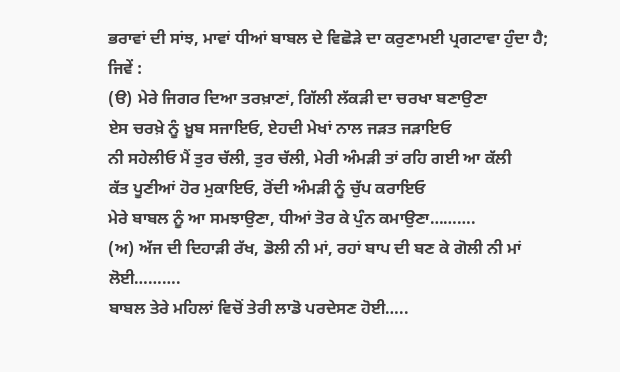ਭਰਾਵਾਂ ਦੀ ਸਾਂਝ, ਮਾਵਾਂ ਧੀਆਂ ਬਾਬਲ ਦੇ ਵਿਛੋੜੇ ਦਾ ਕਰੁਣਾਮਈ ਪ੍ਰਗਟਾਵਾ ਹੁੰਦਾ ਹੈ; ਜਿਵੇਂ :
(ੳ) ਮੇਰੇ ਜਿਗਰ ਦਿਆ ਤਰਖ਼ਾਣਾਂ, ਗਿੱਲੀ ਲੱਕੜੀ ਦਾ ਚਰਖਾ ਬਣਾਉਣਾ
ਏਸ ਚਰਖ਼ੇ ਨੂੰ ਖ਼ੂਬ ਸਜਾਇਓ, ਏਹਦੀ ਮੇਖਾਂ ਨਾਲ ਜੜਤ ਜੜਾਇਓ
ਨੀ ਸਹੇਲੀਓ ਮੈਂ ਤੁਰ ਚੱਲੀ, ਤੁਰ ਚੱਲੀ, ਮੇਰੀ ਅੰਮੜੀ ਤਾਂ ਰਹਿ ਗਈ ਆ ਕੱਲੀ
ਕੱਤ ਪੂਣੀਆਂ ਹੋਰ ਮੁਕਾਇਓ, ਰੋਂਦੀ ਅੰਮੜੀ ਨੂੰ ਚੁੱਪ ਕਰਾਇਓ
ਮੇਰੇ ਬਾਬਲ ਨੂੰ ਆ ਸਮਝਾਉਣਾ, ਧੀਆਂ ਤੋਰ ਕੇ ਪੁੰਨ ਕਮਾਉਣਾ……….
(ਅ) ਅੱਜ ਦੀ ਦਿਹਾੜੀ ਰੱਖ, ਡੋਲੀ ਨੀ ਮਾਂ, ਰਹਾਂ ਬਾਪ ਦੀ ਬਣ ਕੇ ਗੋਲੀ ਨੀ ਮਾਂ ਲੋਈ……….
ਬਾਬਲ ਤੇਰੇ ਮਹਿਲਾਂ ਵਿਚੋਂ ਤੇਰੀ ਲਾਡੋ ਪਰਦੇਸਣ ਹੋਈ…..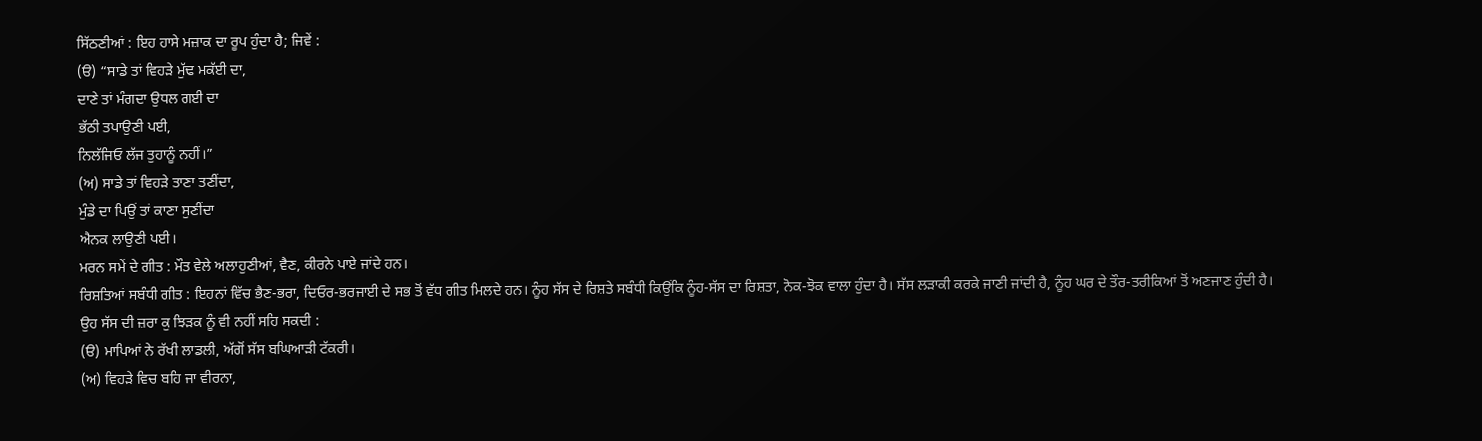ਸਿੱਠਣੀਆਂ : ਇਹ ਹਾਸੇ ਮਜ਼ਾਕ ਦਾ ਰੂਪ ਹੁੰਦਾ ਹੈ; ਜਿਵੇਂ :
(ੳ) “ਸਾਡੇ ਤਾਂ ਵਿਹੜੇ ਮੁੱਢ ਮਕੱਈ ਦਾ,
ਦਾਣੇ ਤਾਂ ਮੰਗਦਾ ਉਧਲ ਗਈ ਦਾ
ਭੱਠੀ ਤਪਾਉਣੀ ਪਈ,
ਨਿਲੱਜਿਓ ਲੱਜ ਤੁਹਾਨੂੰ ਨਹੀਂ।”
(ਅ) ਸਾਡੇ ਤਾਂ ਵਿਹੜੇ ਤਾਣਾ ਤਣੀਂਦਾ,
ਮੁੰਡੇ ਦਾ ਪਿਉਂ ਤਾਂ ਕਾਣਾ ਸੁਣੀਂਦਾ
ਐਨਕ ਲਾਉਣੀ ਪਈ।
ਮਰਨ ਸਮੇਂ ਦੇ ਗੀਤ : ਮੌਤ ਵੇਲੇ ਅਲਾਹੁਣੀਆਂ, ਵੈਣ, ਕੀਰਨੇ ਪਾਏ ਜਾਂਦੇ ਹਨ।
ਰਿਸ਼ਤਿਆਂ ਸਬੰਧੀ ਗੀਤ : ਇਹਨਾਂ ਵਿੱਚ ਭੈਣ-ਭਰਾ, ਦਿਓਰ-ਭਰਜਾਈ ਦੇ ਸਭ ਤੋਂ ਵੱਧ ਗੀਤ ਮਿਲਦੇ ਹਨ। ਨੂੰਹ ਸੱਸ ਦੇ ਰਿਸ਼ਤੇ ਸਬੰਧੀ ਕਿਉਂਕਿ ਨੂੰਹ-ਸੱਸ ਦਾ ਰਿਸ਼ਤਾ, ਨੋਕ-ਝੋਕ ਵਾਲਾ ਹੁੰਦਾ ਹੈ। ਸੱਸ ਲੜਾਕੀ ਕਰਕੇ ਜਾਣੀ ਜਾਂਦੀ ਹੈ, ਨੂੰਹ ਘਰ ਦੇ ਤੌਰ-ਤਰੀਕਿਆਂ ਤੋਂ ਅਣਜਾਣ ਹੁੰਦੀ ਹੈ। ਉਹ ਸੱਸ ਦੀ ਜ਼ਰਾ ਕੁ ਝਿੜਕ ਨੂੰ ਵੀ ਨਹੀਂ ਸਹਿ ਸਕਦੀ :
(ੳ) ਮਾਪਿਆਂ ਨੇ ਰੱਖੀ ਲਾਡਲੀ, ਅੱਗੋਂ ਸੱਸ ਬਘਿਆੜੀ ਟੱਕਰੀ।
(ਅ) ਵਿਹੜੇ ਵਿਚ ਬਹਿ ਜਾ ਵੀਰਨਾ,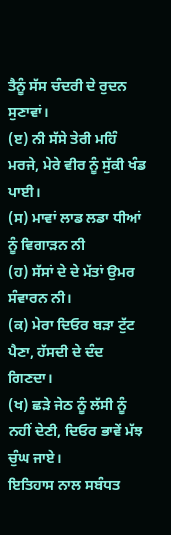ਤੈਨੂੰ ਸੱਸ ਚੰਦਰੀ ਦੇ ਰੁਦਨ ਸੁਣਾਵਾਂ।
(ੲ) ਨੀ ਸੱਸੇ ਤੇਰੀ ਮਹਿੰ ਮਰਜੇ, ਮੇਰੇ ਵੀਰ ਨੂੰ ਸੁੱਕੀ ਖੰਡ ਪਾਈ।
(ਸ) ਮਾਵਾਂ ਲਾਡ ਲਡਾ ਧੀਆਂ ਨੂੰ ਵਿਗਾੜਨ ਨੀ
(ਹ) ਸੱਸਾਂ ਦੇ ਦੇ ਮੱਤਾਂ ਉਮਰ ਸੰਵਾਰਨ ਨੀ।
(ਕ) ਮੇਰਾ ਦਿਓਰ ਬੜਾ ਟੁੱਟ ਪੈਣਾ, ਹੱਸਦੀ ਦੇ ਦੰਦ ਗਿਣਦਾ।
(ਖ) ਛੜੇ ਜੇਠ ਨੂੰ ਲੱਸੀ ਨੂੰ ਨਹੀਂ ਦੇਣੀ, ਦਿਓਰ ਭਾਵੇਂ ਮੱਝ ਚੁੰਘ ਜਾਏ।
ਇਤਿਹਾਸ ਨਾਲ ਸਬੰਧਤ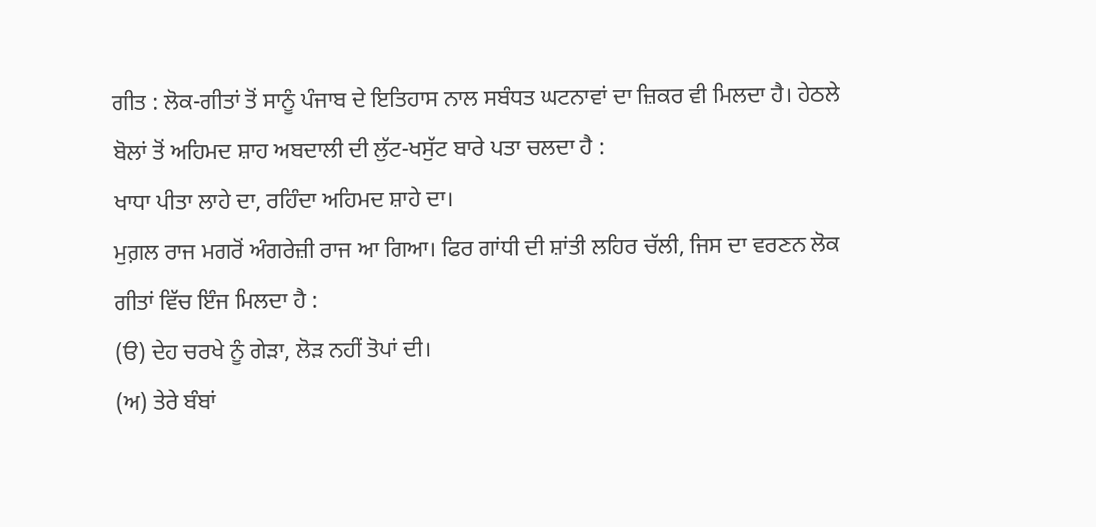ਗੀਤ : ਲੋਕ-ਗੀਤਾਂ ਤੋਂ ਸਾਨੂੰ ਪੰਜਾਬ ਦੇ ਇਤਿਹਾਸ ਨਾਲ ਸਬੰਧਤ ਘਟਨਾਵਾਂ ਦਾ ਜ਼ਿਕਰ ਵੀ ਮਿਲਦਾ ਹੈ। ਹੇਠਲੇ ਬੋਲਾਂ ਤੋਂ ਅਹਿਮਦ ਸ਼ਾਹ ਅਬਦਾਲੀ ਦੀ ਲੁੱਟ-ਖਸੁੱਟ ਬਾਰੇ ਪਤਾ ਚਲਦਾ ਹੈ :
ਖਾਧਾ ਪੀਤਾ ਲਾਹੇ ਦਾ, ਰਹਿੰਦਾ ਅਹਿਮਦ ਸ਼ਾਹੇ ਦਾ।
ਮੁਗ਼ਲ ਰਾਜ ਮਗਰੋਂ ਅੰਗਰੇਜ਼ੀ ਰਾਜ ਆ ਗਿਆ। ਫਿਰ ਗਾਂਧੀ ਦੀ ਸ਼ਾਂਤੀ ਲਹਿਰ ਚੱਲੀ, ਜਿਸ ਦਾ ਵਰਣਨ ਲੋਕ ਗੀਤਾਂ ਵਿੱਚ ਇੰਜ ਮਿਲਦਾ ਹੈ :
(ੳ) ਦੇਹ ਚਰਖੇ ਨੂੰ ਗੇੜਾ, ਲੋੜ ਨਹੀਂ ਤੋਪਾਂ ਦੀ।
(ਅ) ਤੇਰੇ ਬੰਬਾਂ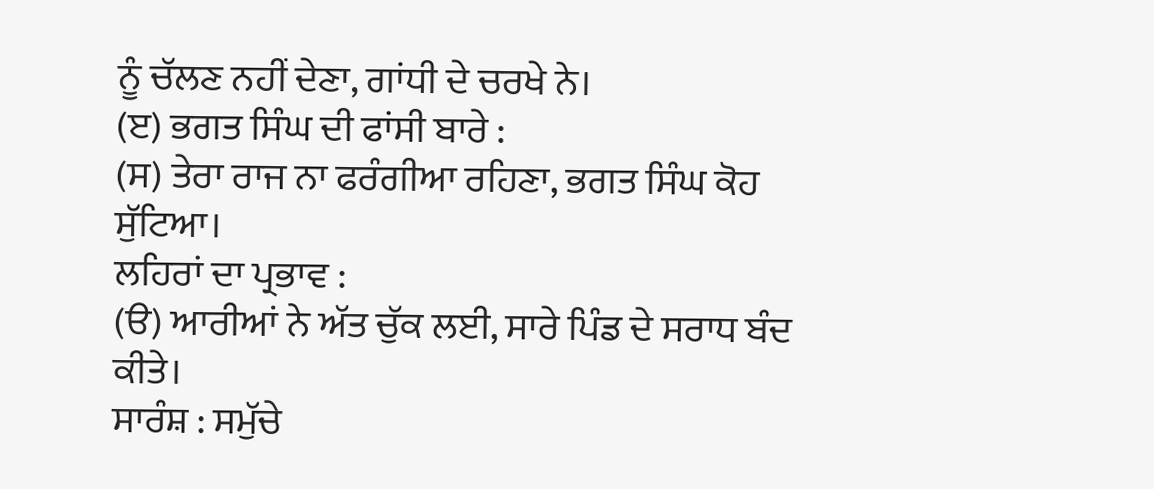ਨੂੰ ਚੱਲਣ ਨਹੀਂ ਦੇਣਾ, ਗਾਂਧੀ ਦੇ ਚਰਖੇ ਨੇ।
(ੲ) ਭਗਤ ਸਿੰਘ ਦੀ ਫਾਂਸੀ ਬਾਰੇ :
(ਸ) ਤੇਰਾ ਰਾਜ ਨਾ ਫਰੰਗੀਆ ਰਹਿਣਾ, ਭਗਤ ਸਿੰਘ ਕੋਹ ਸੁੱਟਿਆ।
ਲਹਿਰਾਂ ਦਾ ਪ੍ਰਭਾਵ :
(ੳ) ਆਰੀਆਂ ਨੇ ਅੱਤ ਚੁੱਕ ਲਈ, ਸਾਰੇ ਪਿੰਡ ਦੇ ਸਰਾਧ ਬੰਦ ਕੀਤੇ।
ਸਾਰੰਸ਼ : ਸਮੁੱਚੇ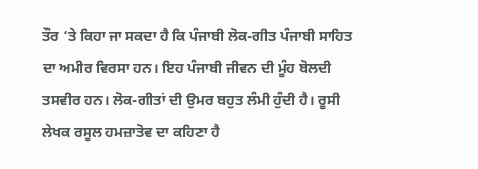ਤੌਰ ‘ਤੇ ਕਿਹਾ ਜਾ ਸਕਦਾ ਹੈ ਕਿ ਪੰਜਾਬੀ ਲੋਕ-ਗੀਤ ਪੰਜਾਬੀ ਸਾਹਿਤ ਦਾ ਅਮੀਰ ਵਿਰਸਾ ਹਨ। ਇਹ ਪੰਜਾਬੀ ਜੀਵਨ ਦੀ ਮੂੰਹ ਬੋਲਦੀ ਤਸਵੀਰ ਹਨ। ਲੋਕ-ਗੀਤਾਂ ਦੀ ਉਮਰ ਬਹੁਤ ਲੰਮੀ ਹੁੰਦੀ ਹੈ। ਰੂਸੀ ਲੇਖਕ ਰਸੂਲ ਹਮਜ਼ਾਤੋਵ ਦਾ ਕਹਿਣਾ ਹੈ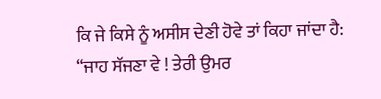ਕਿ ਜੇ ਕਿਸੇ ਨੂੰ ਅਸੀਸ ਦੇਣੀ ਹੋਵੇ ਤਾਂ ਕਿਹਾ ਜਾਂਦਾ ਹੈ:
“ਜਾਹ ਸੱਜਣਾ ਵੇ ! ਤੇਰੀ ਉਮਰ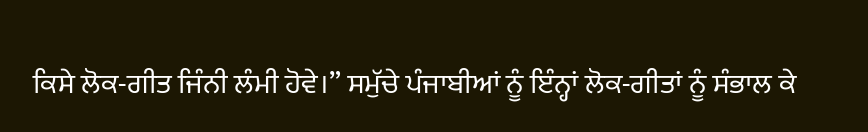ਕਿਸੇ ਲੋਕ-ਗੀਤ ਜਿੰਨੀ ਲੰਮੀ ਹੋਵੇ।” ਸਮੁੱਚੇ ਪੰਜਾਬੀਆਂ ਨੂੰ ਇੰਨ੍ਹਾਂ ਲੋਕ-ਗੀਤਾਂ ਨੂੰ ਸੰਭਾਲ ਕੇ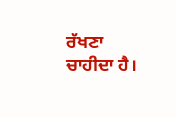ਰੱਖਣਾ ਚਾਹੀਦਾ ਹੈ।